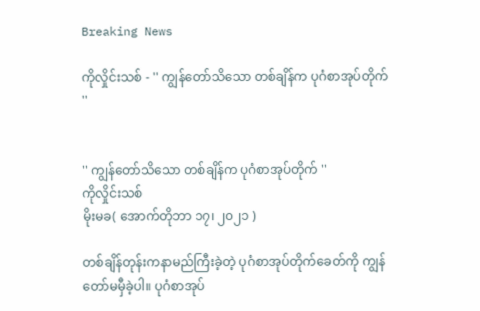Breaking News

ကိုလှိုင်းသစ် - '' ကျွန်တော်သိသော တစ်ချိန်က ပုဂံစာအုပ်တိုက် ''


'' ကျွန်တော်သိသော တစ်ချိန်က ပုဂံစာအုပ်တိုက် ''
ကိုလှိုင်းသစ်
မိုးမခ( အောက်တိုဘာ ၁၇၊ ၂၀၂၁ )

တစ်ချိန်တုန်းကနာမည်ကြီးခဲ့တဲ့ ပုဂံစာအုပ်တိုက်ခေတ်ကို ကျွန်တော်မမှီခဲ့ပါ။ ပုဂံစာအုပ်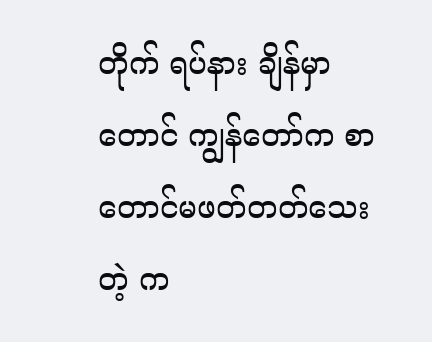တိုက် ရပ်နား ချိန်မှာတောင် ကျွန်တော်က စာတောင်မဖတ်တတ်သေးတဲ့ က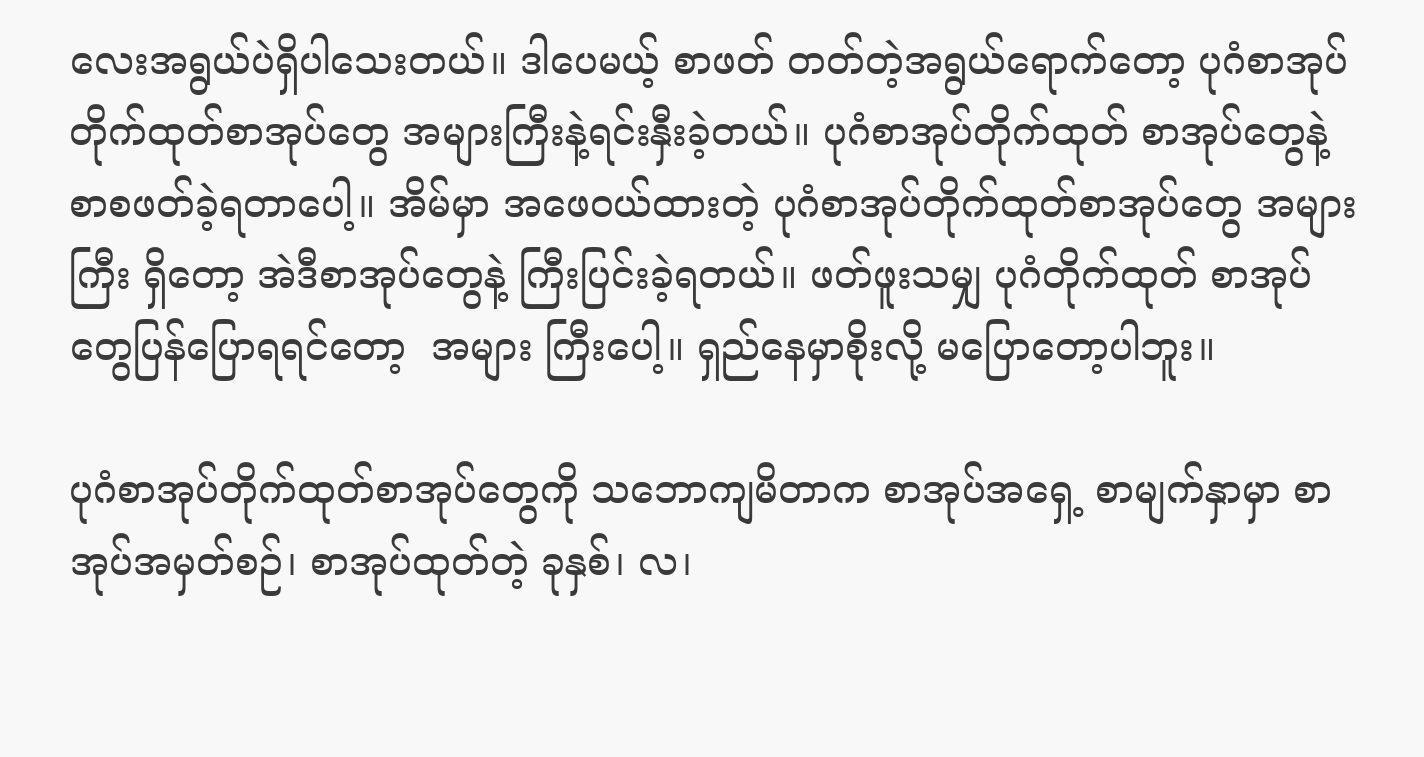လေးအရွယ်ပဲရှိပါသေးတယ်။ ဒါပေမယ့် စာဖတ် တတ်တဲ့အရွယ်ရောက်တော့ ပုဂံစာအုပ်တိုက်ထုတ်စာအုပ်တွေ အများကြီးနဲ့ရင်းနှီးခဲ့တယ်။ ပုဂံစာအုပ်တိုက်ထုတ် စာအုပ်တွေနဲ့  စာစဖတ်ခဲ့ရတာပေါ့။ အိမ်မှာ အဖေဝယ်ထားတဲ့ ပုဂံစာအုပ်တိုက်ထုတ်စာအုပ်တွေ အများကြီး ရှိတော့ အဲဒီစာအုပ်တွေနဲ့ ကြီးပြင်းခဲ့ရတယ်။ ဖတ်ဖူးသမျှ ပုဂံတိုက်ထုတ် စာအုပ်တွေပြန်ပြောရရင်တော့  အများ ကြီးပေါ့။ ရှည်နေမှာစိုးလို့ မပြောတော့ပါဘူး။

ပုဂံစာအုပ်တိုက်ထုတ်စာအုပ်တွေကို သဘောကျမိတာက စာအုပ်အရှေ့ စာမျက်နှာမှာ စာအုပ်အမှတ်စဉ်၊ စာအုပ်ထုတ်တဲ့ ခုနှစ်၊ လ၊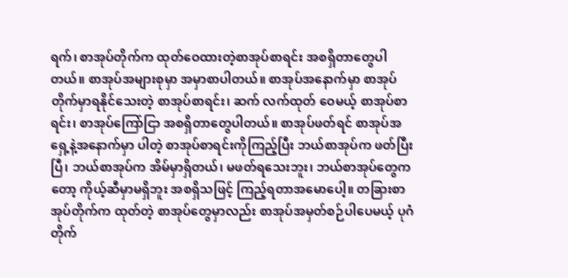ရက်၊ စာအုပ်တိုက်က ထုတ်ဝေထားတဲ့စာအုပ်စာရင်း အစရှိတာတွေပါတယ်။ စာအုပ်အများစုမှာ အမှာစာပါတယ်။ စာအုပ်အနောက်မှာ စာအုပ်တိုက်မှာရနိုင်သေးတဲ့ စာအုပ်စာရင်း၊ ဆက် လက်ထုတ် ဝေမယ့် စာအုပ်စာရင်း၊ စာအုပ်ကြော်ငြာ အစရှိတာတွေပါတယ်။ စာအုပ်ဖတ်ရင် စာအုပ်အရှေ့နဲ့အနောက်မှာ ပါတဲ့ စာအုပ်စာရင်းကိုကြည့်ပြီး ဘယ်စာအုပ်က ဖတ်ပြီးပြီ၊ ဘယ်စာအုပ်က အိမ်မှာရှိတယ်၊ မဖတ်ရသေးဘူး၊ ဘယ်စာအုပ်တွေကတော့ ကိုယ့်ဆီမှာမရှိဘူး အစရှိသဖြင့် ကြည့်ရတာအမောပေါ့။ တခြားစာအုပ်တိုက်က ထုတ်တဲ့ စာအုပ်တွေမှာလည်း စာအုပ်အမှတ်စဉ်ပါပေမယ့် ပုဂံတိုက်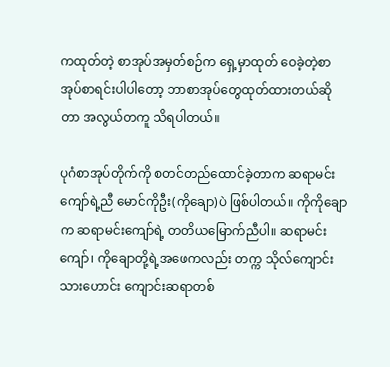ကထုတ်တဲ့ စာအုပ်အမှတ်စဉ်က ရှေ့မှာထုတ် ဝေခဲ့တဲ့စာအုပ်စာရင်းပါပါတော့ ဘာစာအုပ်တွေထုတ်ထားတယ်ဆိုတာ အလွယ်တကူ သိရပါတယ်။

ပုဂံစာအုပ်တိုက်ကို စတင်တည်ထောင်ခဲ့တာက ဆရာမင်းကျော်ရဲ့ညီ မောင်ကိုဦး(ကိုချော)ပဲ ဖြစ်ပါတယ်။ ကိုကိုချောက ဆရာမင်းကျော်ရဲ့ တတိယမြောက်ညီပါ။ ဆရာမင်းကျော်၊ ကိုချောတို့ရဲ့အဖေကလည်း တက္က သိုလ်ကျောင်းသားဟောင်း ကျောင်းဆရာတစ်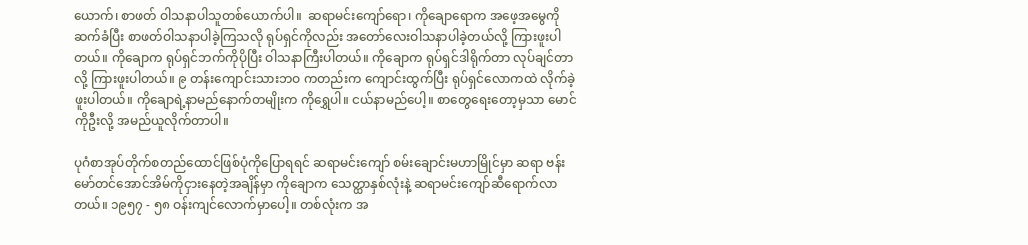ယောက်၊ စာဖတ် ဝါသနာပါသူတစ်ယောက်ပါ။  ဆရာမင်းကျော်ရော၊ ကိုချောရောက အဖေ့အမွေကိုဆက်ခံပြီး စာဖတ်ဝါသနာပါခဲ့ကြသလို ရုပ်ရှင်ကိုလည်း အတော်လေးဝါသနာပါခဲ့တယ်လို့ ကြားဖူးပါတယ်။ ကိုချောက ရုပ်ရှင်ဘက်ကိုပိုပြီး ဝါသနာကြီးပါတယ်။ ကိုချောက ရုပ်ရှင်ဒါရိုက်တာ လုပ်ချင်တာလို့ ကြားဖူးပါတယ်။ ၉ တန်းကျောင်းသားဘဝ ကတည်းက ကျောင်းထွက်ပြီး ရုပ်ရှင်လောကထဲ လိုက်ခဲ့ဖူးပါတယ်။ ကိုချောရဲ့နာမည်နောက်တမျိုးက ကိုရွှေပါ။ ငယ်နာမည်ပေါ့။ စာတွေရေးတော့မှသာ မောင်ကိုဦးလို့ အမည်ယူလိုက်တာပါ။

ပုဂံစာအုပ်တိုက်စတည်ထောင်ဖြစ်ပုံကိုပြောရရင် ဆရာမင်းကျော် စမ်းချောင်းမဟာမြိုင်မှာ ဆရာ ဗန်းမော်တင်အောင်အိမ်ကိုငှားနေတဲ့အချိန်မှာ ကိုချောက သေတ္ထာနှစ်လုံးနဲ့ ဆရာမင်းကျော်ဆီရောက်လာတယ်။ ၁၉၅၇ - ၅၈ ဝန်းကျင်လောက်မှာပေါ့။ တစ်လုံးက အ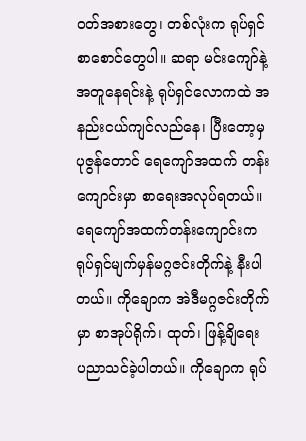ဝတ်အစားတွေ၊ တစ်လုံးက ရုပ်ရှင်စာစောင်တွေပါ။ ဆရာ မင်းကျော်နဲ့အတူနေရင်းနဲ့ ရုပ်ရှင်လောကထဲ အနည်းငယ်ကျင်လည်နေ၊ ပြီးတော့မှ ပုဇွန်တောင် ရေကျော်အထက် တန်းကျောင်းမှာ စာရေးအလုပ်ရတယ်။ ရေကျော်အထက်တန်းကျောင်းက ရုပ်ရှင်မျက်မှန်မဂ္ဂဇင်းတိုက်နဲ့ နီးပါ တယ်။ ကိုချောက အဲဒီမဂ္ဂဇင်းတိုက်မှာ စာအုပ်ရိုက်၊ ထုတ်၊ ဖြန့်ချိရေး ပညာသင်ခဲ့ပါတယ်။ ကိုချောက ရုပ်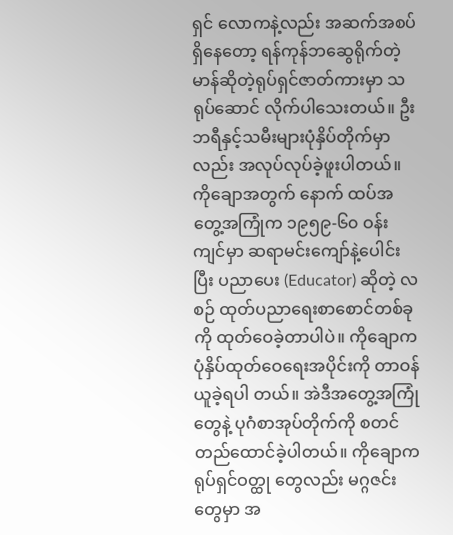ရှင် လောကနဲ့လည်း အဆက်အစပ်ရှိနေတော့ ရန်ကုန်ဘဆွေရိုက်တဲ့ မာန်ဆိုတဲ့ရုပ်ရှင်ဇာတ်ကားမှာ သရုပ်ဆောင် လိုက်ပါသေးတယ်။ ဦးဘရီနှင့်သမီးများပုံနှိပ်တိုက်မှာလည်း အလုပ်လုပ်ခဲ့ဖူးပါတယ်။ ကိုချောအတွက် နောက် ထပ်အတွေ့အကြုံက ၁၉၅၉-၆၀ ဝန်းကျင်မှာ ဆရာမင်းကျော်နဲ့ပေါင်းပြီး ပညာပေး (Educator) ဆိုတဲ့ လစဉ် ထုတ်ပညာရေးစာစောင်တစ်ခုကို ထုတ်ဝေခဲ့တာပါပဲ။ ကိုချောက ပုံနှိပ်ထုတ်ဝေရေးအပိုင်းကို တာဝန်ယူခဲ့ရပါ တယ်။ အဲဒီအတွေ့အကြုံတွေနဲ့ ပုဂံစာအုပ်တိုက်ကို စတင်တည်ထောင်ခဲ့ပါတယ်။ ကိုချောက ရုပ်ရှင်ဝတ္ထု တွေလည်း မဂ္ဂဇင်းတွေမှာ အ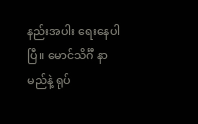နည်းအပါး ရေးနေပါပြီ။ မောင်သိင်္ဂီ နာမည်နဲ့ ရုပ်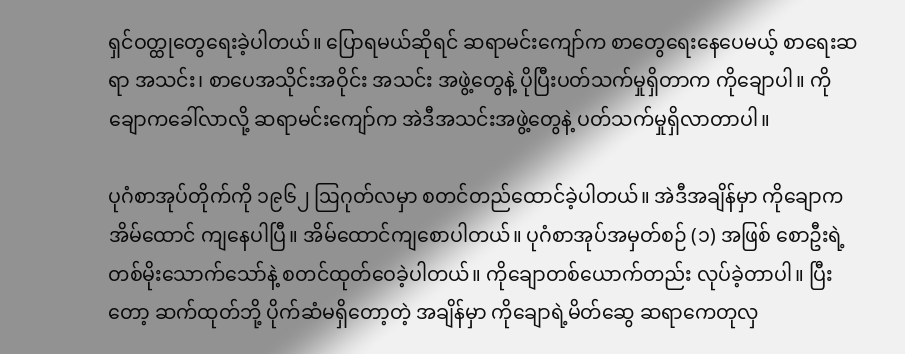ရှင်ဝတ္ထုတွေရေးခဲ့ပါတယ်။ ပြောရမယ်ဆိုရင် ဆရာမင်းကျော်က စာတွေရေးနေပေမယ့် စာရေးဆရာ အသင်း၊ စာပေအသိုင်းအဝိုင်း အသင်း အဖွဲ့တွေနဲ့ ပိုပြီးပတ်သက်မှုရှိတာက ကိုချောပါ။ ကိုချောကခေါ်လာလို့ ဆရာမင်းကျော်က အဲဒီအသင်းအဖွဲ့တွေနဲ့ ပတ်သက်မှုရှိလာတာပါ။

ပုဂံစာအုပ်တိုက်ကို ၁၉၆၂ ဩဂုတ်လမှာ စတင်တည်ထောင်ခဲ့ပါတယ်။ အဲဒီအချိန်မှာ ကိုချောက အိမ်ထောင် ကျနေပါပြီ။ အိမ်ထောင်ကျစောပါတယ်။ ပုဂံစာအုပ်အမှတ်စဉ် (၁) အဖြစ် စောဦးရဲ့ တစ်မိုးသောက်သော်နဲ့ စတင်ထုတ်ဝေခဲ့ပါတယ်။ ကိုချောတစ်ယောက်တည်း လုပ်ခဲ့တာပါ။ ပြီးတော့ ဆက်ထုတ်ဘို့ ပိုက်ဆံမရှိတော့တဲ့ အချိန်မှာ ကိုချောရဲ့မိတ်ဆွေ ဆရာကေတုလှ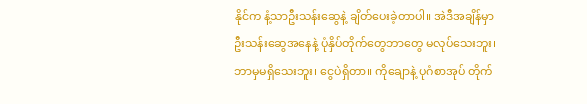နိုင်က နံ့သာဦးသန်းဆွေနဲ့ ချိတ်ပေးခဲ့တာပါ။ အဲဒီအချိန်မှာ ဦးသန်းဆွေအနေနဲ့ ပုံနှိပ်တိုက်တွေဘာတွေ မလုပ်သေးဘူး၊ ဘာမှမရှိသေးဘူး၊ ငွေပဲရှိတာ။ ကိုချောနဲ့ ပုဂံစာအုပ် တိုက်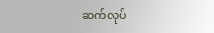ဆက်လုပ်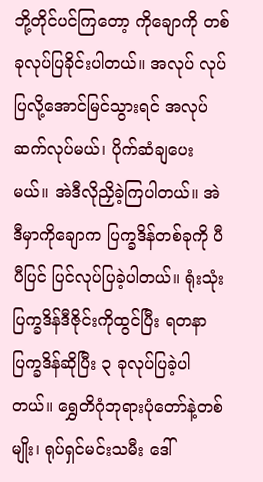ဘို့တိုင်ပင်ကြတော့ ကိုချောကို တစ်ခုလုပ်ပြခိုင်းပါတယ်။ အလုပ် လုပ်ပြလို့အောင်မြင်သွားရင် အလုပ်ဆက်လုပ်မယ်၊ ပိုက်ဆံချပေးမယ်။ အဲဒီလိုညှိခဲ့ကြပါတယ်။ အဲဒီမှာကိုချောက ပြက္ခဒိန်တစ်ခုကို ပီပီပြင် ပြင်လုပ်ပြခဲ့ပါတယ်။ ရုံးသုံးပြက္ခဒိန်ဒီဇိုင်းကိုထွင်ပြီး ရတနာပြက္ခဒိန်ဆိုပြီး ၃ ခုလုပ်ပြခဲ့ပါတယ်။ ရွှေတိဂုံဘုရားပုံတော်နဲ့တစ်မျိုး၊ ရုပ်ရှင်မင်းသမီး ဒေါ်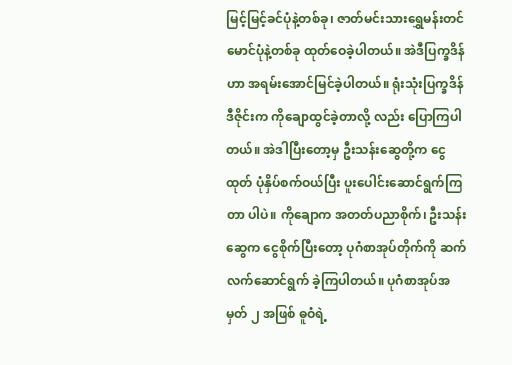မြင့်မြင့်ခင်ပုံနဲ့တစ်ခု၊ ဇာတ်မင်းသားရွှေမန်းတင်မောင်ပုံနဲ့တစ်ခု ထုတ်ဝေခဲ့ပါတယ်။ အဲဒီပြက္ခဒိန်ဟာ အရမ်းအောင်မြင်ခဲ့ပါတယ်။ ရုံးသုံးပြက္ခဒိန်ဒီဇိုင်းက ကိုချောထွင်ခဲ့တာလို့ လည်း ပြောကြပါတယ်။ အဲဒါပြီးတော့မှ ဦးသန်းဆွေတို့က ငွေထုတ် ပုံနှိပ်စက်ဝယ်ပြီး ပူးပေါင်းဆောင်ရွက်ကြတာ ပါပဲ။ ကိုချောက အတတ်ပညာစိုက်၊ ဦးသန်းဆွေက ငွေစိုက်ပြီးတော့ ပုဂံစာအုပ်တိုက်ကို ဆက်လက်ဆောင်ရွက် ခဲ့ကြပါတယ်။ ပုဂံစာအုပ်အမှတ် ၂ အဖြစ် ဓူဝံရဲ့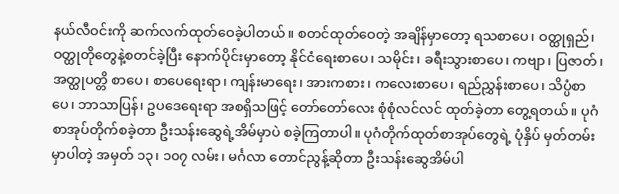နယ်လီဝင်းကို ဆက်လက်ထုတ်ဝေခဲ့ပါတယ်။ စတင်ထုတ်ဝေတဲ့ အချိန်မှာတော့ ရသစာပေ၊ ဝတ္ထုရှည်၊ ဝတ္ထုတိုတွေနဲ့စတင်ခဲ့ပြီး နောက်ပိုင်းမှာတော့ နိုင်ငံရေးစာပေ၊ သမိုင်း၊ ခရီးသွားစာပေ၊ ကဗျာ၊ ပြဇာတ်၊ အတ္ထုပတ္တိ စာပေ၊ စာပေရေးရာ၊ ကျန်းမာရေး၊ အားကစား၊ ကလေးစာပေ၊ ရည်ညွှန်းစာပေ၊ သိပ္ပံစာပေ၊ ဘာသာပြန်၊ ဥပဒေရေးရာ အစရှိသဖြင့် တော်တော်လေး စုံစုံလင်လင် ထုတ်ခဲ့တာ တွေ့ရတယ်။ ပုဂံစာအုပ်တိုက်စခဲ့တာ ဦးသန်းဆွေရဲ့အိမ်မှာပဲ စခဲ့ကြတာပါ။ ပုဂံတိုက်ထုတ်စာအုပ်တွေရဲ့ ပုံနှိပ် မှတ်တမ်းမှာပါတဲ့ အမှတ် ၁၃၊ ၁၀၇ လမ်း၊ မင်္ဂလာ တောင်ညွန့်ဆိုတာ ဦးသန်းဆွေအိမ်ပါ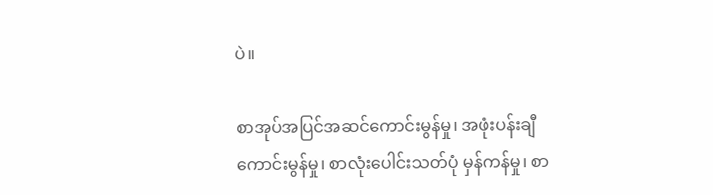ပဲ။

စာအုပ်အပြင်အဆင်ကောင်းမွန်မှု၊ အဖုံးပန်းချီကောင်းမွန်မှု၊ စာလုံးပေါင်းသတ်ပုံ မှန်ကန်မှု၊ စာ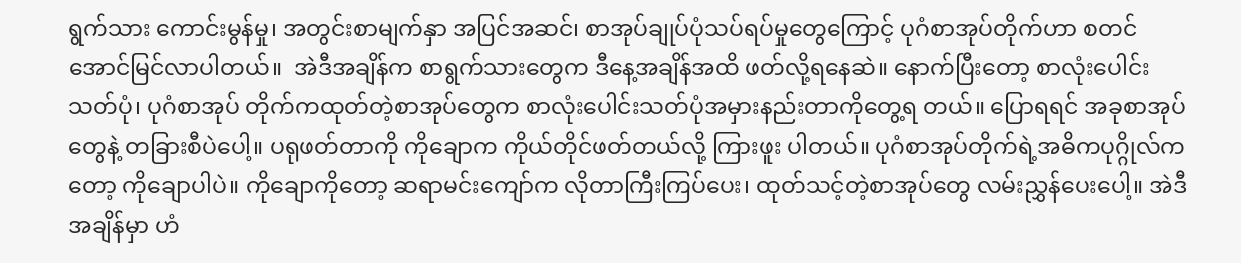ရွက်သား ကောင်းမွန်မှု၊ အတွင်းစာမျက်နှာ အပြင်အဆင်၊ စာအုပ်ချုပ်ပုံသပ်ရပ်မှုတွေကြောင့် ပုဂံစာအုပ်တိုက်ဟာ စတင် အောင်မြင်လာပါတယ်။  အဲဒီအချိန်က စာရွက်သားတွေက ဒီနေ့အချိန်အထိ ဖတ်လို့ရနေဆဲ။ နောက်ပြီးတော့ စာလုံးပေါင်းသတ်ပုံ၊ ပုဂံစာအုပ် တိုက်ကထုတ်တဲ့စာအုပ်တွေက စာလုံးပေါင်းသတ်ပုံအမှားနည်းတာကိုတွေ့ရ တယ်။ ပြောရရင် အခုစာအုပ်တွေနဲ့ တခြားစီပဲပေါ့။ ပရုဖတ်တာကို ကိုချောက ကိုယ်တိုင်ဖတ်တယ်လို့ ကြားဖူး ပါတယ်။ ပုဂံစာအုပ်တိုက်ရဲ့အဓိကပုဂ္ဂိုလ်ကတော့ ကိုချောပါပဲ။ ကိုချောကိုတော့ ဆရာမင်းကျော်က လိုတာကြီးကြပ်ပေး၊ ထုတ်သင့်တဲ့စာအုပ်တွေ လမ်းညွှန်ပေးပေါ့။ အဲဒီအချိန်မှာ ဟံ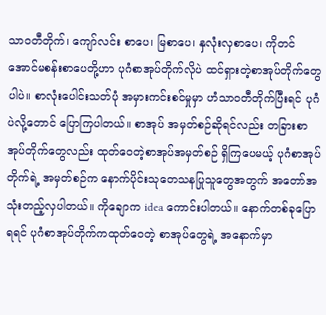သာဝတီတိုက်၊ ကျော်လင်း စာပေ၊ မြစာပေ၊ နှလုံးလှစာပေ၊ ကိုတင်အောင်မစန်းစာပေတို့ဟာ ပုဂံစာအုပ်တိုက်လိုပဲ ထင်ရှားတဲ့စာအုပ်တိုက်တွေပါပဲ။ စာလုံးပေါင်းသတ်ပုံ အမှားကင်းစင်မှုမှာ ဟံသာဝတီတိုက်ပြီးရင် ပုဂံပဲလို့တောင် ပြောကြပါတယ်။ စာအုပ် အမှတ်စဉ်ဆိုရင်လည်း တခြားစာအုပ်တိုက်တွေလည်း ထုတ်ဝေတဲ့စာအုပ်အမှတ်စဉ် ရှိကြပေမယ့် ပုဂံစာအုပ် တိုက်ရဲ့ အမှတ်စဉ်က နောက်ပိုင်းသုတေသနပြုသူတွေအတွက် အတော်အသုံးတည့်လှပါတယ်။ ကိုချောက idea ကောင်းပါတယ်။ နောက်တစ်ခုပြောရရင် ပုဂံစာအုပ်တိုက်ကထုတ်ဝေတဲ့ စာအုပ်တွေရဲ့ အနောက်မှာ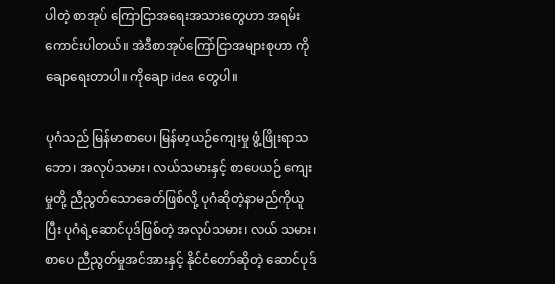ပါတဲ့ စာအုပ် ကြောငြာအရေးအသားတွေဟာ အရမ်းကောင်းပါတယ်။ အဲဒီစာအုပ်ကြော်ငြာအများစုဟာ ကိုချောရေးတာပါ။ ကိုချော idea တွေပါ။

ပုဂံသည် မြန်မာစာပေ၊ မြန်မာ့ယဉ်ကျေးမှု ဖွံ့ဖြိုးရာသဘော၊ အလုပ်သမား၊ လယ်သမားနှင့် စာပေယဉ် ကျေးမှုတို့ ညီညွတ်သောခေတ်ဖြစ်လို့ ပုဂံဆိုတဲ့နာမည်ကိုယူပြီး ပုဂံရဲ့ဆောင်ပုဒ်ဖြစ်တဲ့ အလုပ်သမား၊ လယ် သမား၊ စာပေ ညီညွတ်မှုအင်အားနှင့် နိုင်ငံတော်ဆိုတဲ့ ဆောင်ပုဒ်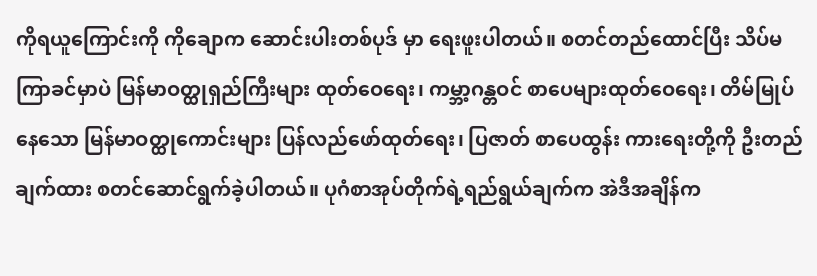ကိုရယူကြောင်းကို ကိုချောက ဆောင်းပါးတစ်ပုဒ် မှာ ရေးဖူးပါတယ်။ စတင်တည်ထောင်ပြီး သိပ်မကြာခင်မှာပဲ မြန်မာဝတ္ထုရှည်ကြီးများ ထုတ်ဝေရေး၊ ကမ္ဘာ့ဂန္တဝင် စာပေများထုတ်ဝေရေး၊ တိမ်မြုပ်နေသော မြန်မာဝတ္ထုကောင်းများ ပြန်လည်ဖော်ထုတ်ရေး၊ ပြဇာတ် စာပေထွန်း ကားရေးတို့ကို ဦးတည်ချက်ထား စတင်ဆောင်ရွက်ခဲ့ပါတယ်။ ပုဂံစာအုပ်တိုက်ရဲ့ရည်ရွယ်ချက်က အဲဒီအချိန်က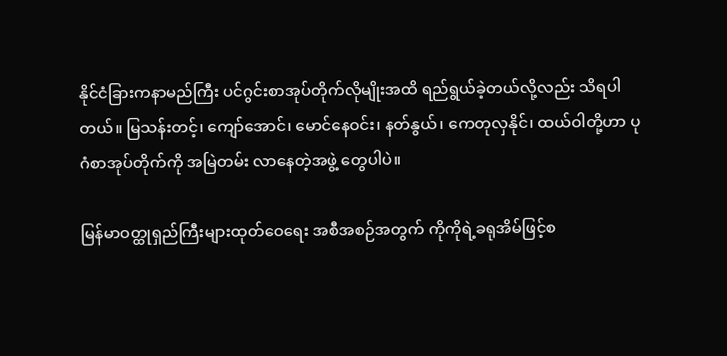နိုင်ငံခြားကနာမည်ကြီး ပင်ဂွင်းစာအုပ်တိုက်လိုမျိုးအထိ ရည်ရွယ်ခဲ့တယ်လို့လည်း သိရပါတယ်။ မြသန်းတင့်၊ ကျော်အောင်၊ မောင်နေဝင်း၊ နတ်နွယ်၊ ကေတုလှနိုင်၊ ထယ်ဝါတို့ဟာ ပုဂံစာအုပ်တိုက်ကို အမြဲတမ်း လာနေတဲ့အဖွဲ့ တွေပါပဲ။

မြန်မာဝတ္ထုရှည်ကြီးများထုတ်ဝေရေး အစီအစဉ်အတွက် ကိုကိုရဲ့ခရုအိမ်ဖြင့်စ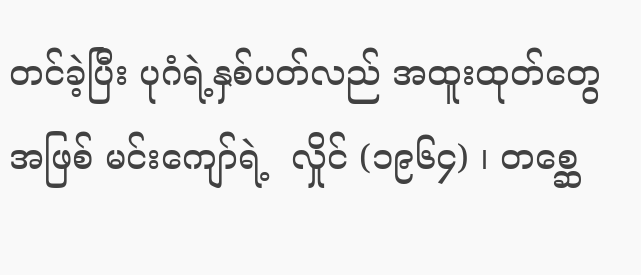တင်ခဲ့ပြီး ပုဂံရဲ့နှစ်ပတ်လည် အထူးထုတ်တွေအဖြစ် မင်းကျော်ရဲ့  လှိုင် (၁၉၆၄) ၊ တစ္ဆေ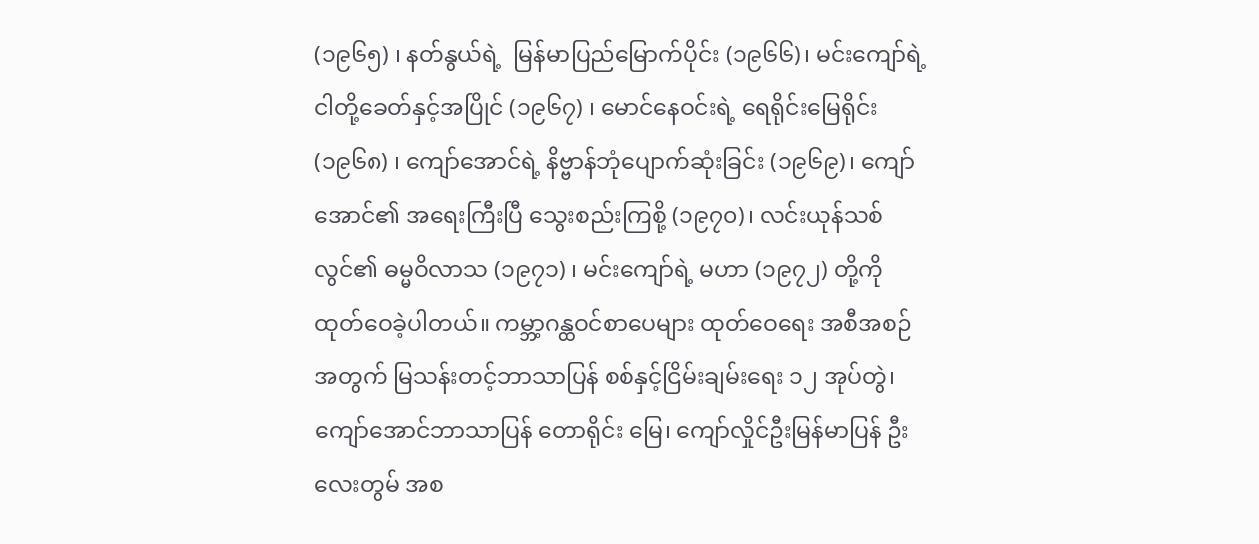(၁၉၆၅) ၊ နတ်နွယ်ရဲ့  မြန်မာပြည်မြောက်ပိုင်း (၁၉၆၆)၊ မင်းကျော်ရဲ့ ငါတို့ခေတ်နှင့်အပြိုင် (၁၉၆၇) ၊ မောင်နေဝင်းရဲ့ ရေရိုင်းမြေရိုင်း (၁၉၆၈) ၊ ကျော်အောင်ရဲ့ နိဗ္ဗာန်ဘုံပျောက်ဆုံးခြင်း (၁၉၆၉)၊ ကျော်အောင်၏ အရေးကြီးပြီ သွေးစည်းကြစို့ (၁၉၇၀)၊ လင်းယုန်သစ် လွင်၏ ဓမ္မဝိလာသ (၁၉၇၁) ၊ မင်းကျော်ရဲ့ မဟာ (၁၉၇၂) တို့ကို ထုတ်ဝေခဲ့ပါတယ်။ ကမ္ဘာ့ဂန္ထဝင်စာပေများ ထုတ်ဝေရေး အစီအစဉ်အတွက် မြသန်းတင့်ဘာသာပြန် စစ်နှင့်ငြိမ်းချမ်းရေး ၁၂ အုပ်တွဲ၊ ကျော်အောင်ဘာသာပြန် တောရိုင်း မြေ၊ ကျော်လှိုင်ဦးမြန်မာပြန် ဦးလေးတွမ် အစ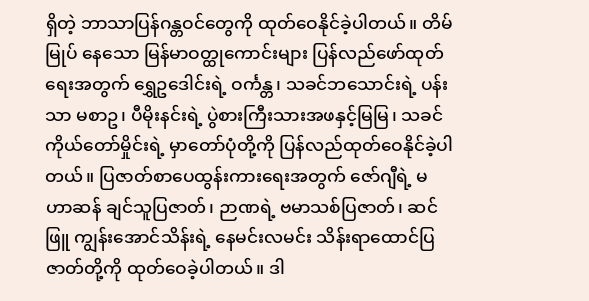ရှိတဲ့ ဘာသာပြန်ဂန္တဝင်တွေကို ထုတ်ဝေနိုင်ခဲ့ပါတယ်။ တိမ်မြုပ် နေသော မြန်မာဝတ္ထုကောင်းများ ပြန်လည်ဖော်ထုတ်ရေးအတွက် ရွှေဥဒေါင်းရဲ့ ဝင်္ကန္တ၊ သခင်ဘသောင်းရဲ့ ပန်းသာ မစာဥ၊ ပီမိုးနင်းရဲ့ ပွဲစားကြီးသားအဖနှင့်မြမြ၊ သခင်ကိုယ်တော်မှိုင်းရဲ့ မှာတော်ပုံတို့ကို ပြန်လည်ထုတ်ဝေနိုင်ခဲ့ပါတယ်။ ပြဇာတ်စာပေထွန်းကားရေးအတွက် ဇော်ဂျီရဲ့ မဟာဆန် ချင်သူပြဇာတ်၊ ဉာဏရဲ့ ဗမာသစ်ပြဇာတ်၊ ဆင်ဖြူ ကျွန်းအောင်သိန်းရဲ့ နေမင်းလမင်း သိန်းရာထောင်ပြဇာတ်တို့ကို ထုတ်ဝေခဲ့ပါတယ်။ ဒါ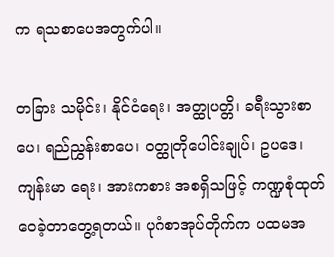က ရသစာပေအတွက်ပါ။

တခြား သမိုင်း၊ နိုင်ငံရေး၊ အတ္ထုပတ္တိ၊ ခရီးသွားစာပေ၊ ရည်ညွှန်းစာပေ၊ ဝတ္ထုတိုပေါင်းချုပ်၊ ဥပဒေ၊ ကျန်းမာ ရေး၊ အားကစား အစရှိသဖြင့် ကဏ္ဍစုံထုတ်ဝေခဲ့တာတွေ့ရတယ်။ ပုဂံစာအုပ်တိုက်က ပထမအ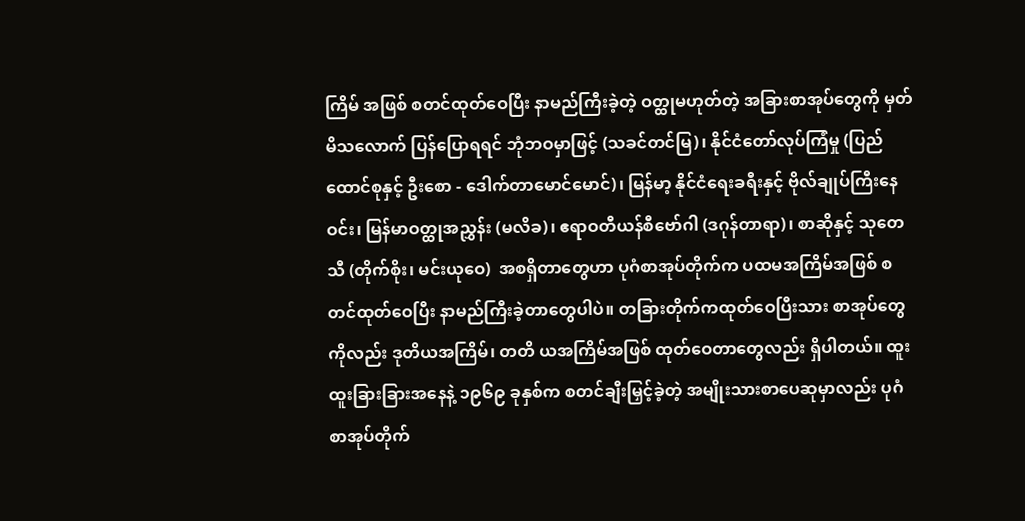ကြိမ် အဖြစ် စတင်ထုတ်ဝေပြီး နာမည်ကြီးခဲ့တဲ့ ဝတ္ထုမဟုတ်တဲ့ အခြားစာအုပ်တွေကို မှတ်မိသလောက် ပြန်ပြောရရင် ဘုံဘဝမှာဖြင့် (သခင်တင်မြ)၊ နိုင်ငံတော်လုပ်ကြံမှု (ပြည်ထောင်စုနှင့် ဦးစော - ဒေါက်တာမောင်မောင်)၊ မြန်မာ့ နိုင်ငံရေးခရီးနှင့် ဗိုလ်ချုပ်ကြီးနေဝင်း၊ မြန်မာဝတ္ထုအညွှန်း (မလိခ)၊ ဧရာဝတီယန်စီဗော်ဂါ (ဒဂုန်တာရာ)၊ စာဆိုနှင့် သုတေသီ (တိုက်စိုး၊ မင်းယုဝေ)  အစရှိတာတွေဟာ ပုဂံစာအုပ်တိုက်က ပထမအကြိမ်အဖြစ် စတင်ထုတ်ဝေပြီး နာမည်ကြီးခဲ့တာတွေပါပဲ။ တခြားတိုက်ကထုတ်ဝေပြီးသား စာအုပ်တွေကိုလည်း ဒုတိယအကြိမ်၊ တတိ ယအကြိမ်အဖြစ် ထုတ်ဝေတာတွေလည်း ရှိပါတယ်။ ထူးထူးခြားခြားအနေနဲ့ ၁၉၆၉ ခုနှစ်က စတင်ချီးမြှင့်ခဲ့တဲ့ အမျိုးသားစာပေဆုမှာလည်း ပုဂံစာအုပ်တိုက်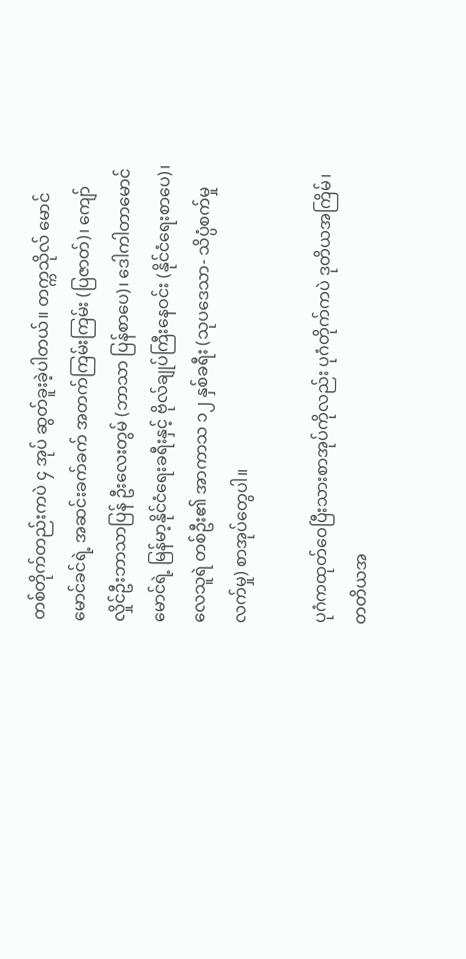တစ်တိုက်တည်းကပဲ ၄ အုပ် ဆွတ်ခူးခဲ့ပါတယ်။ တက္ကသိုလ် မောင်မောင်ခင်ရဲ့ အဆင်းခက်ခက် အတက်ကြမ်းကြမ်း (ပြဇာတ်)၊ ကျော်လှိုင်ဦးဘာသာပြန် ဦးလေးတွမ် (ဘာသာ ပြန်စာပေ)၊ ဒေါကါတာမောင်မောင်ရဲ့ မြန်မာ့နိုင်ငံရေးခရီးနှင့် ဗိုလ်ချုပ်ကြီးနေဝင်း (နိုင်ငံရေးစာပေ)၊ လေသူရဲ တစ်ဦး၏ အာကာသ ၁၂ နှစ်ခရီး (သုပဒေသာ- သိပ္ပံစက်မှုလက်မှု) စာအုပ်တွေပါ။

ပုဂံကထုတ်ဝေပြီးသားစာအုပ်ကိုလည်း ပုဂံတိုက်ကပဲ ဒုတိယအကြိမ်၊ တတိယအ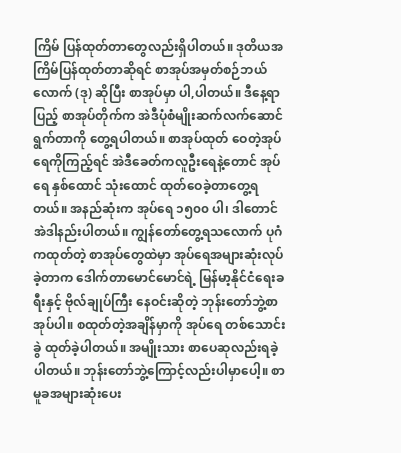ကြိမ် ပြန်ထုတ်တာတွေလည်းရှိပါတယ်။ ဒုတိယအကြိမ်ပြန်ထုတ်တာဆိုရင် စာအုပ်အမှတ်စဉ်ဘယ်လောက် (ဒု) ဆိုပြီး စာအုပ်မှာ ပါ,ပါတယ်။ ဒီနေ့ရာပြည့် စာအုပ်တိုက်က အဲဒီပုံစံမျိုးဆက်လက်ဆောင်ရွက်တာကို တွေ့ရပါတယ်။ စာအုပ်ထုတ် ဝေတဲ့အုပ်ရေကိုကြည့်ရင် အဲဒီခေတ်ကလူဦးရေနဲ့တောင် အုပ်ရေ နှစ်ထောင် သုံးထောင် ထုတ်ဝေခဲ့တာတွေ့ရ တယ်။ အနည်ဆုံးက အုပ်ရေ ၁၅၀၀ ပါ၊ ဒါတောင် အဲဒါနည်းပါတယ်။ ကျွန်တော်တွေ့ရသလောက် ပုဂံကထုတ်တဲ့ စာအုပ်တွေထဲမှာ အုပ်ရေအများဆုံးလုပ်ခဲ့တာက ဒေါက်တာမောင်မောင်ရဲ့ မြန်မာ့နိုင်ငံရေးခရီးနှင့် ဗိုလ်ချုပ်ကြီး နေဝင်းဆိုတဲ့ ဘုန်းတော်ဘွဲ့စာအုပ်ပါ။ စထုတ်တဲ့အချိန်မှာကို အုပ်ရေ တစ်သောင်းခွဲ ထုတ်ခဲ့ပါတယ်။ အမျိုးသား စာပေဆုလည်းရခဲ့ပါတယ်။ ဘုန်းတော်ဘွဲ့ကြောင့်လည်းပါမှာပေါ့။ စာမူခအများဆုံးပေး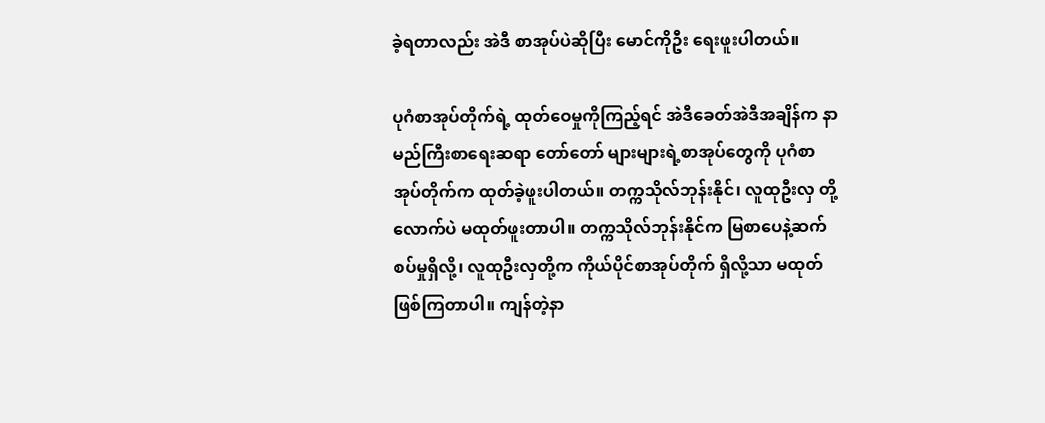ခဲ့ရတာလည်း အဲဒီ စာအုပ်ပဲဆိုပြီး မောင်ကိုဦး ရေးဖူးပါတယ်။

ပုဂံစာအုပ်တိုက်ရဲ့ ထုတ်ဝေမှုကိုကြည့်ရင် အဲဒီခေတ်အဲဒီအချိန်က နာမည်ကြီးစာရေးဆရာ တော်တော် များများရဲ့စာအုပ်တွေကို ပုဂံစာအုပ်တိုက်က ထုတ်ခဲ့ဖူးပါတယ်။ တက္ကသိုလ်ဘုန်းနိုင်၊ လူထုဦးလှ တို့လောက်ပဲ မထုတ်ဖူးတာပါ။ တက္ကသိုလ်ဘုန်းနိုင်က မြစာပေနဲ့ဆက်စပ်မှုရှိလို့၊ လူထုဦးလှတို့က ကိုယ်ပိုင်စာအုပ်တိုက် ရှိလို့သာ မထုတ်ဖြစ်ကြတာပါ။ ကျန်တဲ့နာ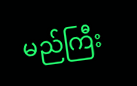မည်ကြီး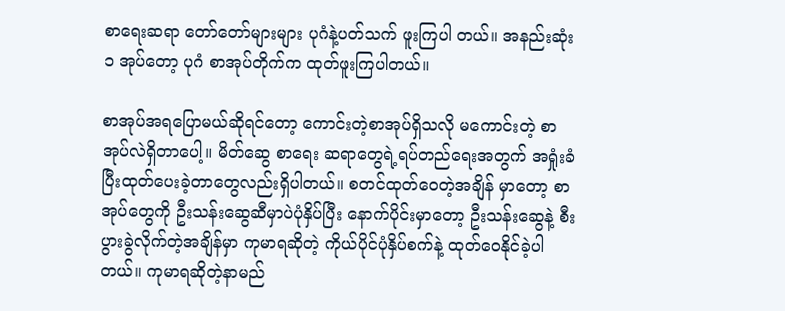စာရေးဆရာ တော်တော်များများ ပုဂံနဲ့ပတ်သက် ဖူးကြပါ တယ်။ အနည်းဆုံး ၁ အုပ်တော့ ပုဂံ စာအုပ်တိုက်က ထုတ်ဖူးကြပါတယ်။

စာအုပ်အရပြောမယ်ဆိုရင်တော့ ကောင်းတဲ့စာအုပ်ရှိသလို မကောင်းတဲ့ စာအုပ်လဲရှိတာပေါ့။ မိတ်ဆွေ စာရေး ဆရာတွေရဲ့ရပ်တည်ရေးအတွက် အရှုံးခံပြီးထုတ်ပေးခဲ့တာတွေလည်းရှိပါတယ်။ စတင်ထုတ်ဝေတဲ့အချိန် မှာတော့ စာအုပ်တွေကို ဦးသန်းဆွေဆီမှာပဲပုံနှိပ်ပြီး နောက်ပိုင်းမှာတော့ ဦးသန်းဆွေနဲ့ စီးပွားခွဲလိုက်တဲ့အချိန်မှာ ကုမာရဆိုတဲ့ ကိုယ်ပိုင်ပုံနှိပ်စက်နဲ့ ထုတ်ဝေနိုင်ခဲ့ပါတယ်။ ကုမာရဆိုတဲ့နာမည်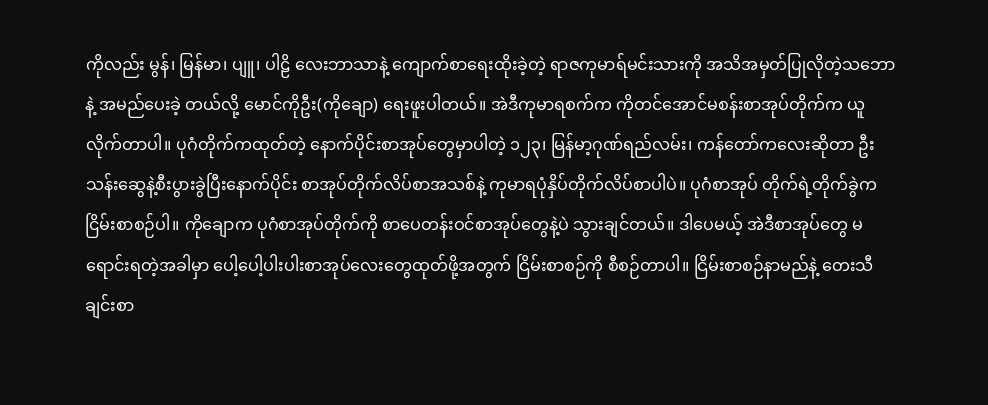ကိုလည်း မွန်၊ မြန်မာ၊ ပျူ၊ ပါဠိ လေးဘာသာနဲ့ ကျောက်စာရေးထိုးခဲ့တဲ့ ရာဇကုမာရ်မင်းသားကို အသိအမှတ်ပြုလိုတဲ့သဘောနဲ့ အမည်ပေးခဲ့ တယ်လို့ မောင်ကိုဦး(ကိုချော) ရေးဖူးပါတယ်။ အဲဒီကုမာရစက်က ကိုတင်အောင်မစန်းစာအုပ်တိုက်က ယူလိုက်တာပါ။ ပုဂံတိုက်ကထုတ်တဲ့ နောက်ပိုင်းစာအုပ်တွေမှာပါတဲ့ ၁၂၃၊ မြန်မာ့ဂုဏ်ရည်လမ်း၊ ကန်တော်ကလေးဆိုတာ ဦးသန်းဆွေနဲ့စီးပွားခွဲပြီးနောက်ပိုင်း စာအုပ်တိုက်လိပ်စာအသစ်နဲ့ ကုမာရပုံနှိပ်တိုက်လိပ်စာပါပဲ။ ပုဂံစာအုပ် တိုက်ရဲ့တိုက်ခွဲက ငြိမ်းစာစဉ်ပါ။ ကိုချောက ပုဂံစာအုပ်တိုက်ကို စာပေတန်းဝင်စာအုပ်တွေနဲ့ပဲ သွားချင်တယ်။ ဒါပေမယ့် အဲဒီစာအုပ်တွေ မရောင်းရတဲ့အခါမှာ ပေါ့ပေါ့ပါးပါးစာအုပ်လေးတွေထုတ်ဖို့အတွက် ငြိမ်းစာစဉ်ကို စီစဉ်တာပါ။ ငြိမ်းစာစဉ်နာမည်နဲ့ တေးသီချင်းစာ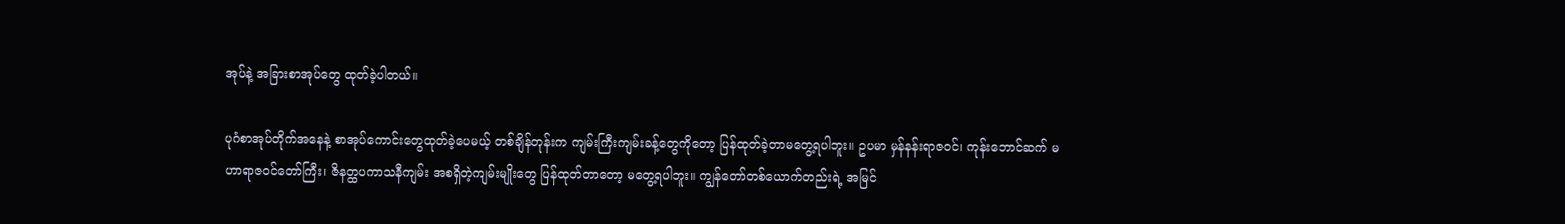အုပ်နဲ့ အခြားစာအုပ်တွေ ထုတ်ခဲ့ပါတယ်။

ပုဂံစာအုပ်တိုက်အနေနဲ့ စာအုပ်ကောင်းတွေထုတ်ခဲ့ပေမယ့် တစ်ချိန်တုန်းက ကျမ်းကြီးကျမ်းခန့်တွေကိုတော့ ပြန်ထုတ်ခဲ့တာမတွေ့ရပါဘူး။ ဥပမာ မှန်နန်းရာဇဝင်၊ ကုန်းဘောင်ဆက် မဟာရာဇဝင်တော်ကြီး၊ ဇိနတ္ထပကာသနီကျမ်း အစရှိတဲ့ကျမ်းမျိုးတွေ ပြန်ထုတ်တာတော့ မတွေ့ရပါဘူး။ ကျွန်တော်တစ်ယောက်တည်းရဲ့ အမြင်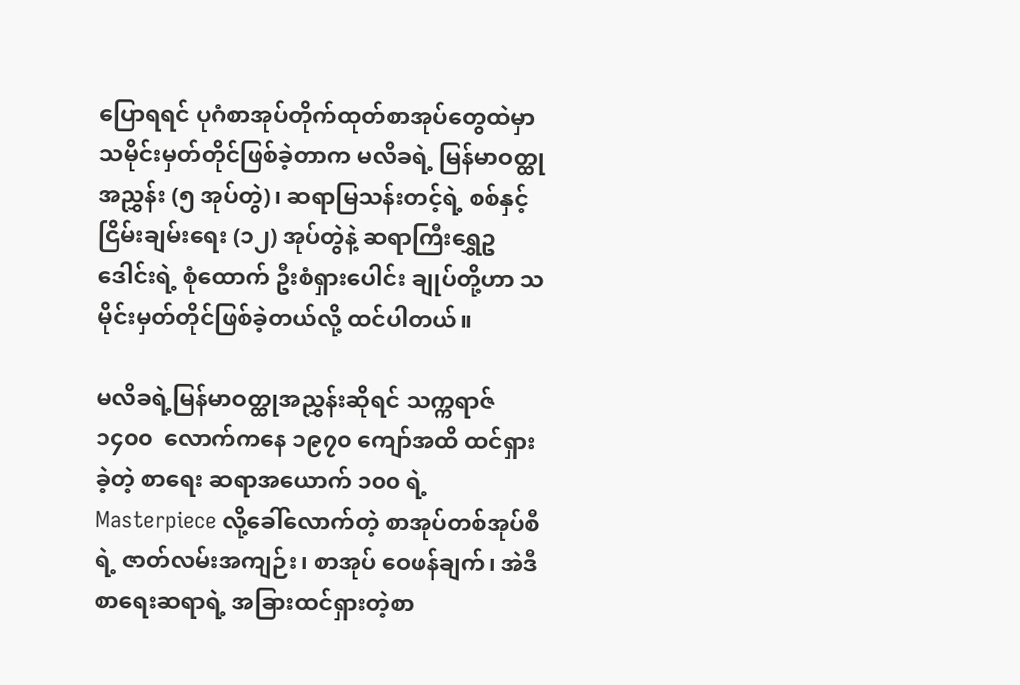ပြောရရင် ပုဂံစာအုပ်တိုက်ထုတ်စာအုပ်တွေထဲမှာ သမိုင်းမှတ်တိုင်ဖြစ်ခဲ့တာက မလိခရဲ့ မြန်မာဝတ္ထုအညွှန်း (၅ အုပ်တွဲ)၊ ဆရာမြသန်းတင့်ရဲ့ စစ်နှင့်ငြိမ်းချမ်းရေး (၁၂) အုပ်တွဲနဲ့ ဆရာကြီးရွှေဥဒေါင်းရဲ့ စုံထောက် ဦးစံရှားပေါင်း ချုပ်တို့ဟာ သမိုင်းမှတ်တိုင်ဖြစ်ခဲ့တယ်လို့ ထင်ပါတယ်။

မလိခရဲ့မြန်မာဝတ္ထုအညွှန်းဆိုရင် သက္ကရာဇ် ၁၄၀၀  လောက်ကနေ ၁၉၇၀ ကျော်အထိ ထင်ရှားခဲ့တဲ့ စာရေး ဆရာအယောက် ၁၀၀ ရဲ့ Masterpiece လို့ခေါ်လောက်တဲ့ စာအုပ်တစ်အုပ်စီရဲ့ ဇာတ်လမ်းအကျဉ်း၊ စာအုပ် ဝေဖန်ချက်၊ အဲဒီစာရေးဆရာရဲ့ အခြားထင်ရှားတဲ့စာ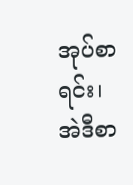အုပ်စာရင်း၊ အဲဒီစာ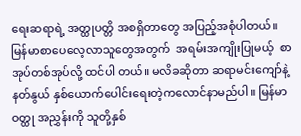ရေးဆရာရဲ့ အတ္ထုပတ္တိ အစရှိတာတွေ အပြည့်အစုံပါတယ်။  မြန်မာစာပေလေ့လာသူတွေအတွက်  အရမ်းအကျိုးပြုမယ့်  စာအုပ်တစ်အုပ်လို့ ထင်ပါ တယ်။ မလိခဆိုတာ ဆရာမင်းကျော်နဲ့နတ်နွယ် နှစ်ယောက်ပေါင်းရေးတဲ့ကလောင်နာမည်ပါ။ မြန်မာဝတ္ထု အညွှန်းကို သူတို့နှစ်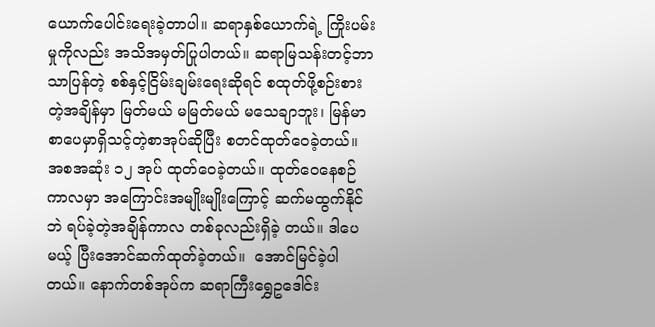ယောက်ပေါင်းရေးခဲ့တာပါ။ ဆရာနှစ်ယောက်ရဲ့ ကြိုးပမ်းမှုကိုလည်း အသိအမှတ်ပြုပါတယ်။ ဆရာမြသန်းတင့်ဘာသာပြန်တဲ့ စစ်နှင့်ငြိမ်းချမ်းရေးဆိုရင် စထုတ်ဖို့စဉ်းစားတဲ့အချိန်မှာ မြတ်မယ် မမြတ်မယ် မသေချာဘူး၊ မြန်မာစာပေမှာရှိသင့်တဲ့စာအုပ်ဆိုပြီး စတင်ထုတ်ဝေခဲ့တယ်။ အစအဆုံး ၁၂ အုပ် ထုတ်ဝေခဲ့တယ်။ ထုတ်ဝေနေစဉ်ကာလမှာ အကြောင်းအမျိုးမျိုးကြောင့် ဆက်မထွက်နိုင်ဘဲ ရပ်ခဲ့တဲ့အချိန်ကာလ တစ်ခုလည်းရှိခဲ့ တယ်။ ဒါပေမယ့် ပြီးအောင်ဆက်ထုတ်ခဲ့တယ်။  အောင်မြင်ခဲ့ပါတယ်။ နောက်တစ်အုပ်က ဆရာကြီးရွှေဥဒေါင်း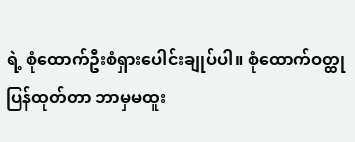ရဲ့ စုံထောက်ဦးစံရှားပေါင်းချုပ်ပါ။ စုံထောက်ဝတ္ထုပြန်ထုတ်တာ ဘာမှမထူး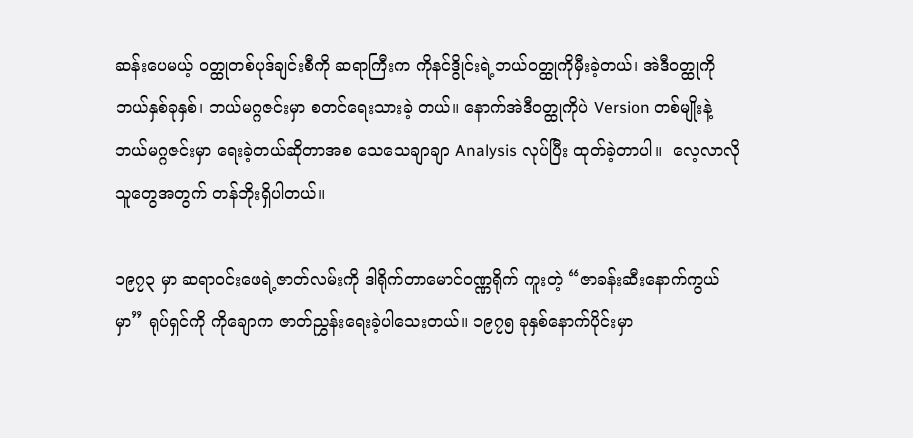ဆန်းပေမယ့် ဝတ္ထုတစ်ပုဒ်ချင်းစီကို ဆရာကြီးက ကိုနင်ဒွိုင်းရဲ့ဘယ်ဝတ္ထုကိုမှီးခဲ့တယ်၊ အဲဒီဝတ္ထုကို ဘယ်နှစ်ခုနှစ်၊ ဘယ်မဂ္ဂဇင်းမှာ စတင်ရေးသားခဲ့ တယ်။ နောက်အဲဒီဝတ္ထုကိုပဲ Version တစ်မျိုးနဲ့  ဘယ်မဂ္ဂဇင်းမှာ ရေးခဲ့တယ်ဆိုတာအစ သေသေချာချာ Analysis လုပ်ပြီး ထုတ်ခဲ့တာပါ။  လေ့လာလိုသူတွေအတွက် တန်ဘိုးရှိပါတယ်။

၁၉၇၃ မှာ ဆရာဝင်းဖေရဲ့ဇာတ်လမ်းကို ဒါရိုက်တာမောင်ဝဏ္ဏရိုက် ကူးတဲ့ “ဇာခန်းဆီးနောက်ကွယ်မှာ” ရုပ်ရှင်ကို ကိုချောက ဇာတ်ညွှန်းရေးခဲ့ပါသေးတယ်။ ၁၉၇၅ ခုနှစ်နောက်ပိုင်းမှာ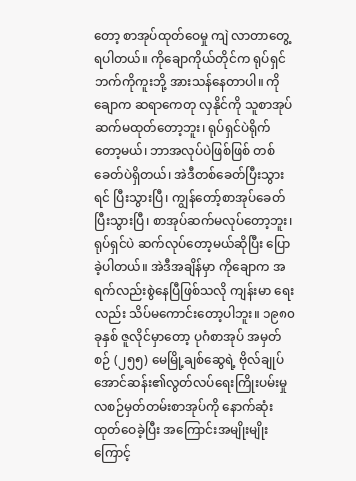တော့ စာအုပ်ထုတ်ဝေမှု ကျဲ လာတာတွေ့ရပါတယ်။ ကိုချောကိုယ်တိုင်က ရုပ်ရှင်ဘက်ကိုကူးဘို့ အားသန်နေတာပါ။ ကိုချောက ဆရာကေတု လှနိုင်ကို သူစာအုပ် ဆက်မထုတ်တော့ဘူး၊ ရုပ်ရှင်ပဲရိုက်တော့မယ်၊ ဘာအလုပ်ပဲဖြစ်ဖြစ် တစ်ခေတ်ပဲရှိတယ်၊ အဲဒီတစ်ခေတ်ပြီးသွားရင် ပြီးသွားပြီ၊ ကျွန်တော့်စာအုပ်ခေတ် ပြီးသွားပြီ၊ စာအုပ်ဆက်မလုပ်တော့ဘူး၊ ရုပ်ရှင်ပဲ ဆက်လုပ်တော့မယ်ဆိုပြီး ပြောခဲ့ပါတယ်။ အဲဒီအချိန်မှာ ကိုချောက အရက်လည်းစွဲနေပြီဖြစ်သလို ကျန်းမာ ရေး လည်း သိပ်မကောင်းတော့ပါဘူး။ ၁၉၈၀ ခုနှစ် ဇူလိုင်မှာတော့ ပုဂံစာအုပ် အမှတ်စဉ် (၂၅၅) မေမြို့ချစ်ဆွေရဲ့ ဗိုလ်ချုပ်အောင်ဆန်း၏လွတ်လပ်ရေးကြိုးပမ်းမှု လစဉ်မှတ်တမ်းစာအုပ်ကို နောက်ဆုံးထုတ်ဝေခဲ့ပြီး အကြောင်းအမျိုးမျိုးကြောင့်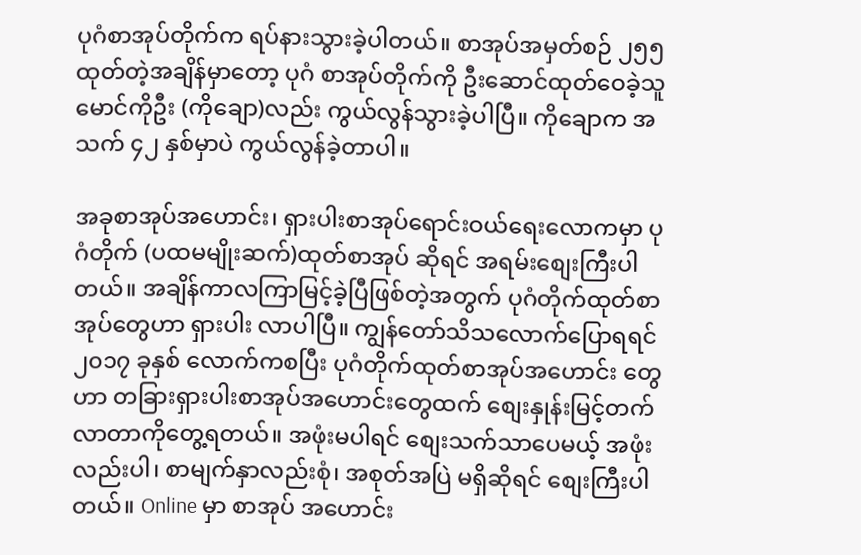ပုဂံစာအုပ်တိုက်က ရပ်နားသွားခဲ့ပါတယ်။ စာအုပ်အမှတ်စဉ် ၂၅၅ ထုတ်တဲ့အချိန်မှာတော့ ပုဂံ စာအုပ်တိုက်ကို ဦးဆောင်ထုတ်ဝေခဲ့သူ မောင်ကိုဦး (ကိုချော)လည်း ကွယ်လွန်သွားခဲ့ပါပြီ။ ကိုချောက အသက် ၄၂ နှစ်မှာပဲ ကွယ်လွန်ခဲ့တာပါ။

အခုစာအုပ်အဟောင်း၊ ရှားပါးစာအုပ်ရောင်းဝယ်ရေးလောကမှာ ပုဂံတိုက် (ပထမမျိုးဆက်)ထုတ်စာအုပ် ဆိုရင် အရမ်းစျေးကြီးပါတယ်။ အချိန်ကာလကြာမြင့်ခဲ့ပြီဖြစ်တဲ့အတွက် ပုဂံတိုက်ထုတ်စာအုပ်တွေဟာ ရှားပါး လာပါပြီ။ ကျွန်တော်သိသလောက်ပြောရရင် ၂၀၁၇ ခုနှစ် လောက်ကစပြီး ပုဂံတိုက်ထုတ်စာအုပ်အဟောင်း တွေဟာ တခြားရှားပါးစာအုပ်အဟောင်းတွေထက် စျေးနှုန်းမြင့်တက်လာတာကိုတွေ့ရတယ်။ အဖုံးမပါရင် စျေးသက်သာပေမယ့် အဖုံးလည်းပါ၊ စာမျက်နှာလည်းစုံ၊ အစုတ်အပြဲ မရှိဆိုရင် စျေးကြီးပါတယ်။ Online မှာ စာအုပ် အဟောင်း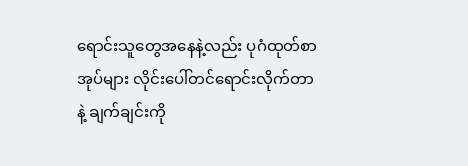ရောင်းသူတွေအနေနဲ့လည်း ပုဂံထုတ်စာအုပ်များ လိုင်းပေါ်တင်ရောင်းလိုက်တာနဲ့ ချက်ချင်းကို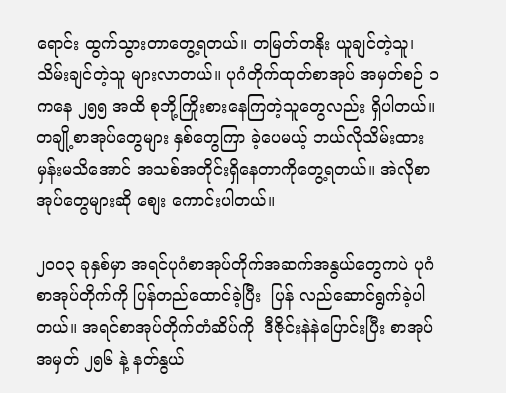ရောင်း ထွက်သွားတာတွေ့ရတယ်။ တမြတ်တနိုး ယူချင်တဲ့သူ၊ သိမ်းချင်တဲ့သူ များလာတယ်။ ပုဂံတိုက်ထုတ်စာအုပ် အမှတ်စဉ် ၁ ကနေ ၂၅၅ အထိ စုဘို့ကြိုးစားနေကြတဲ့သူတွေလည်း ရှိပါတယ်။ တချို့စာအုပ်တွေများ နှစ်တွေကြာ ခဲ့ပေမယ့် ဘယ်လိုသိမ်းထားမှန်းမသိအောင် အသစ်အတိုင်းရှိနေတာကိုတွေ့ရတယ်။ အဲလိုစာအုပ်တွေများဆို စျေး ကောင်းပါတယ်။

၂၀၀၃ ခုနှစ်မှာ အရင်ပုဂံစာအုပ်တိုက်အဆက်အနွယ်တွေကပဲ ပုဂံစာအုပ်တိုက်ကို ပြန်တည်ထောင်ခဲ့ပြီး  ပြန် လည်ဆောင်ရွက်ခဲ့ပါတယ်။ အရင်စာအုပ်တိုက်တံဆိပ်ကို  ဒီဇိုင်းနဲနဲပြောင်းပြီး စာအုပ်အမှတ် ၂၅၆ နဲ့ နတ်နွယ်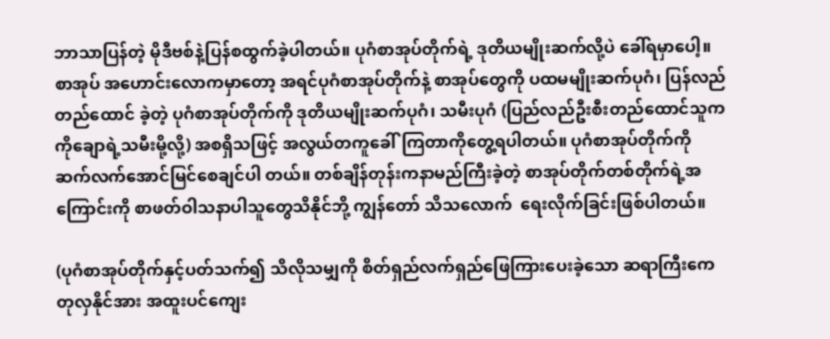ဘာသာပြန်တဲ့ မိုဒီဗစ်နဲ့ပြန်စထွက်ခဲ့ပါတယ်။ ပုဂံစာအုပ်တိုက်ရဲ့ ဒုတိယမျိုးဆက်လို့ပဲ ခေါ်ရမှာပေါ့။ စာအုပ် အဟောင်းလောကမှာတော့ အရင်ပုဂံစာအုပ်တိုက်နဲ့ စာအုပ်တွေကို ပထမမျိုးဆက်ပုဂံ၊ ပြန်လည်တည်ထောင် ခဲ့တဲ့ ပုဂံစာအုပ်တိုက်ကို ဒုတိယမျိုးဆက်ပုဂံ၊ သမီးပုဂံ (ပြည်လည်ဦးစီးတည်ထောင်သူက ကိုချောရဲ့သမီးမို့လို့) အစရှိသဖြင့် အလွယ်တကူခေါ်ကြတာကိုတွေ့ရပါတယ်။ ပုဂံစာအုပ်တိုက်ကို  ဆက်လက်အောင်မြင်စေချင်ပါ တယ်။ တစ်ချိန်တုန်းကနာမည်ကြီးခဲ့တဲ့ စာအုပ်တိုက်တစ်တိုက်ရဲ့အကြောင်းကို စာဖတ်ဝါသနာပါသူတွေသိနိုင်ဘို့ ကျွန်တော် သိသလောက်  ရေးလိုက်ခြင်းဖြစ်ပါတယ်။

(ပုဂံစာအုပ်တိုက်နှင့်ပတ်သက်၍ သိလိုသမျှကို စိတ်ရှည်လက်ရှည်ဖြေကြားပေးခဲ့သော ဆရာကြီးကေတုလှနိုင်အား အထူးပင်ကျေး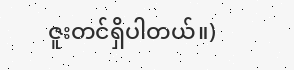ဇူးတင်ရှိပါတယ်။)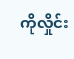ကိုလှိုင်း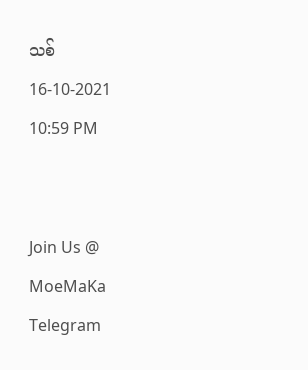သစ်
16-10-2021
10:59 PM


Join Us @ MoeMaKa Telegram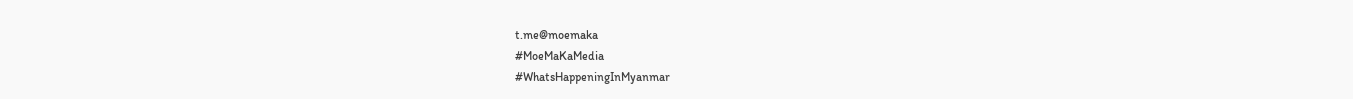t.me@moemaka
#MoeMaKaMedia
#WhatsHappeningInMyanmar